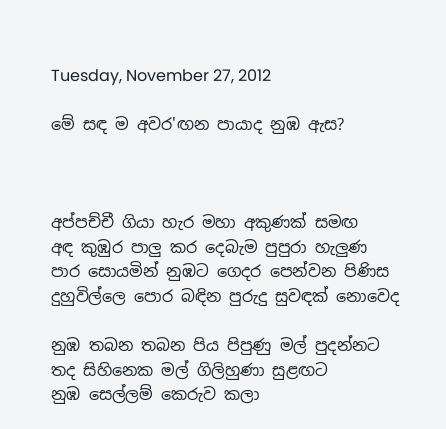Tuesday, November 27, 2012

මේ සඳ ම අවර'ඟන පායාද නුඹ ඇස?



අප්පච්චී ගියා හැර මහා අකුණක් සමඟ
අඳ කුඹුර පාලු කර දෙබැම පුපුරා හැලුණ
පාර සොයමින් නුඹට ගෙදර පෙන්වන පිණිස
දුහුවිල්ලෙ පොර බඳින පුරුදු සුවඳක් නොවෙද

නුඹ තබන තබන පිය පිපුණු මල් පුදන්නට
තද සිහිනෙක මල් ගිලිහුණා සුළඟට
නුඹ සෙල්ලම් කෙරුව කලා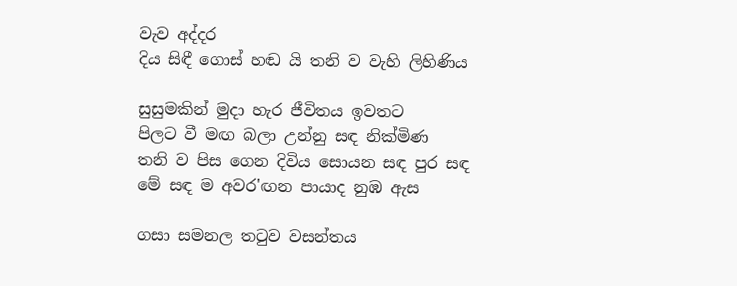වැව අද්දර
දිය සිඳී ගොස් හඬ යි තනි ව වැහි ලිහිණිය

සුසුමකින් මුදා හැර ජීවිතය ඉවතට
පිලට වී මඟ බලා උන්නු සඳ නික්මිණ
තනි ව පිස ගෙන දිවිය සොයන සඳ පුර සඳ
මේ සඳ ම අවර'ඟන පායාද නුඹ ඇස

ගසා සමනල තටුව වසන්තය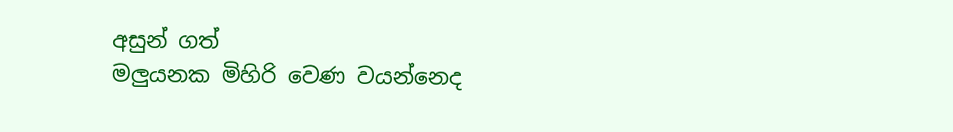අසුන් ගත්
මලුයනක මිහිරි වෙණ වයන්නෙද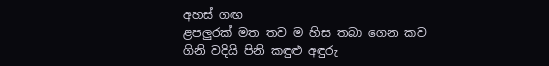අහස් ගඟ
ළපලුරක් මත තව ම හිස තබා ගෙන කව
ගිනි වදියි පිනි කඳුළු අඳුරු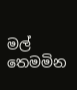මල් තෙමමින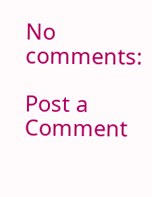No comments:

Post a Comment